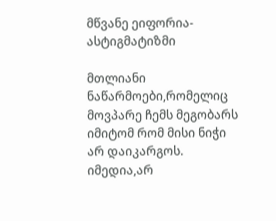მწვანე ეიფორია-ასტიგმატიზმი

მთლიანი ნაწარმოები,რომელიც მოვპარე ჩემს მეგობარს იმიტომ რომ მისი ნიჭი არ დაიკარგოს.
იმედია,არ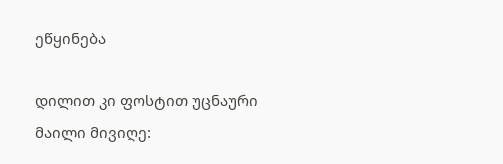ეწყინება

დილით კი ფოსტით უცნაური მაილი მივიღე: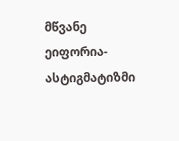მწვანე ეიფორია-ასტიგმატიზმი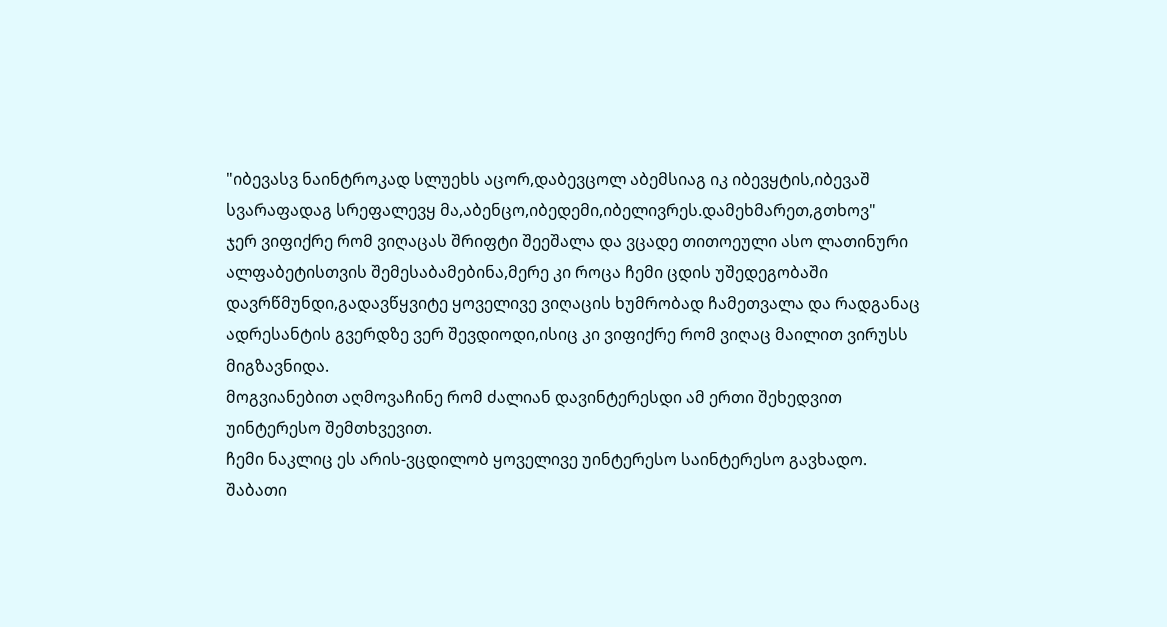"იბევასვ ნაინტროკად სლუეხს აცორ,დაბევცოლ აბემსიაგ იკ იბევყტის,იბევაშ სვარაფადაგ სრეფალევყ მა,აბენცო,იბედემი,იბელივრეს.დამეხმარეთ,გთხოვ"
ჯერ ვიფიქრე რომ ვიღაცას შრიფტი შეეშალა და ვცადე თითოეული ასო ლათინური ალფაბეტისთვის შემესაბამებინა,მერე კი როცა ჩემი ცდის უშედეგობაში დავრწმუნდი,გადავწყვიტე ყოველივე ვიღაცის ხუმრობად ჩამეთვალა და რადგანაც ადრესანტის გვერდზე ვერ შევდიოდი,ისიც კი ვიფიქრე რომ ვიღაც მაილით ვირუსს მიგზავნიდა.
მოგვიანებით აღმოვაჩინე რომ ძალიან დავინტერესდი ამ ერთი შეხედვით უინტერესო შემთხვევით.
ჩემი ნაკლიც ეს არის-ვცდილობ ყოველივე უინტერესო საინტერესო გავხადო.
შაბათი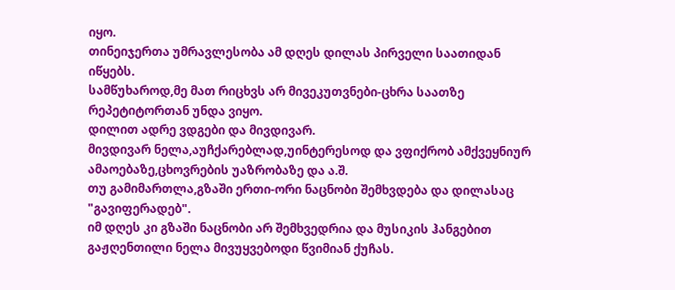იყო.
თინეიჯერთა უმრავლესობა ამ დღეს დილას პირველი საათიდან იწყებს.
სამწუხაროდ,მე მათ რიცხვს არ მივეკუთვნები-ცხრა საათზე რეპეტიტორთან უნდა ვიყო.
დილით ადრე ვდგები და მივდივარ.
მივდივარ ნელა,აუჩქარებლად,უინტერესოდ და ვფიქრობ ამქვეყნიურ ამაოებაზე,ცხოვრების უაზრობაზე და ა.შ.
თუ გამიმართლა,გზაში ერთი-ორი ნაცნობი შემხვდება და დილასაც "გავიფერადებ".
იმ დღეს კი გზაში ნაცნობი არ შემხვედრია და მუსიკის ჰანგებით გაჟღენთილი ნელა მივუყვებოდი წვიმიან ქუჩას.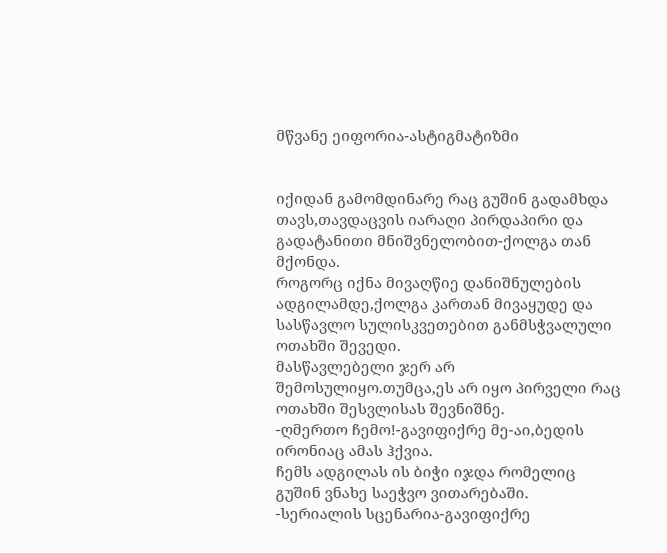მწვანე ეიფორია-ასტიგმატიზმი


იქიდან გამომდინარე რაც გუშინ გადამხდა თავს,თავდაცვის იარაღი პირდაპირი და გადატანითი მნიშვნელობით-ქოლგა თან მქონდა.
როგორც იქნა მივაღწიე დანიშნულების ადგილამდე,ქოლგა კართან მივაყუდე და სასწავლო სულისკვეთებით განმსჭვალული ოთახში შევედი.
მასწავლებელი ჯერ არ შემოსულიყო.თუმცა,ეს არ იყო პირველი რაც ოთახში შესვლისას შევნიშნე.
-ღმერთო ჩემო!-გავიფიქრე მე-აი,ბედის ირონიაც ამას ჰქვია.
ჩემს ადგილას ის ბიჭი იჯდა რომელიც გუშინ ვნახე საეჭვო ვითარებაში.
-სერიალის სცენარია-გავიფიქრე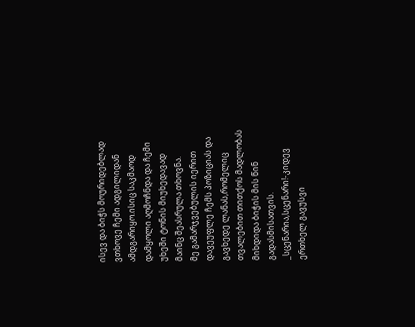ისევ და ბიჭს მოურიდებლად ვთხოვე ჩემი ადგილიდან ამდგარიყო.ისიც საკმაოდ დამყოლი აღმოჩნდა და ჩემი უხეში ტონის მიუხედავად მაინც შეასრულა თხოვნა.
მე გამარჯვებულის იერით დავეუფლე ჩემს პოზიციას და გავხედე ლანას,რომელიც თვალებით თითქოს მადლობას მიხდიდა ბიჭის მის წინ გადასმისათვის.
_სცენარია,სცენარი!-კიდევ ერთხელ გავუსვი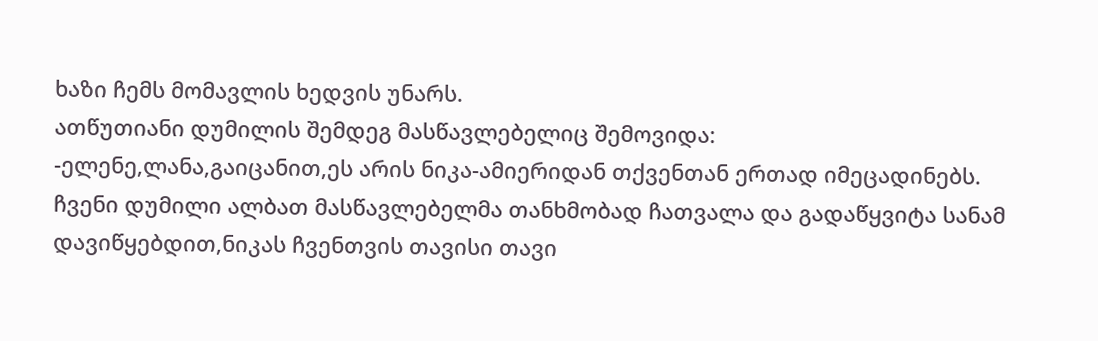ხაზი ჩემს მომავლის ხედვის უნარს.
ათწუთიანი დუმილის შემდეგ მასწავლებელიც შემოვიდა:
-ელენე,ლანა,გაიცანით,ეს არის ნიკა-ამიერიდან თქვენთან ერთად იმეცადინებს.
ჩვენი დუმილი ალბათ მასწავლებელმა თანხმობად ჩათვალა და გადაწყვიტა სანამ დავიწყებდით,ნიკას ჩვენთვის თავისი თავი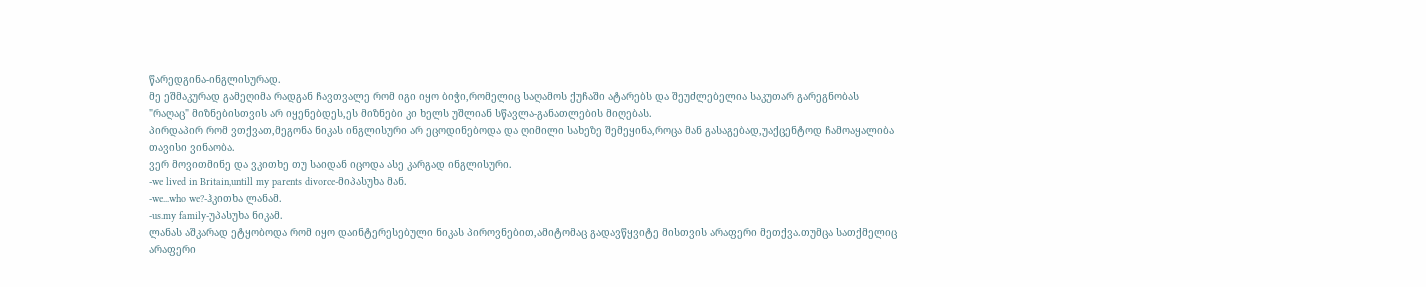წარედგინა-ინგლისურად.
მე ეშმაკურად გამეღიმა რადგან ჩავთვალე რომ იგი იყო ბიჭი,რომელიც საღამოს ქუჩაში ატარებს და შეუძლებელია საკუთარ გარეგნობას "რაღაც" მიზნებისთვის არ იყენებდეს,ეს მიზნები კი ხელს უშლიან სწავლა-განათლების მიღებას.
პირდაპირ რომ ვთქვათ,მეგონა ნიკას ინგლისური არ ეცოდინებოდა და ღიმილი სახეზე შემეყინა,როცა მან გასაგებად,უაქცენტოდ ჩამოაყალიბა თავისი ვინაობა.
ვერ მოვითმინე და ვკითხე თუ საიდან იცოდა ასე კარგად ინგლისური.
-we lived in Britain,untill my parents divorce-მიპასუხა მან.
-we...who we?-ჰკითხა ლანამ.
-us.my family-უპასუხა ნიკამ.
ლანას აშკარად ეტყობოდა რომ იყო დაინტერესებული ნიკას პიროვნებით,ამიტომაც გადავწყვიტე მისთვის არაფერი მეთქვა.თუმცა სათქმელიც არაფერი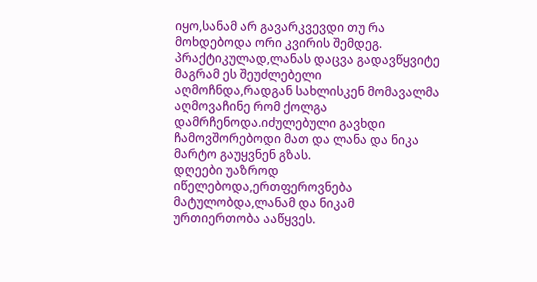იყო,სანამ არ გავარკვევდი თუ რა მოხდებოდა ორი კვირის შემდეგ.
პრაქტიკულად,ლანას დაცვა გადავწყვიტე მაგრამ ეს შეუძლებელი აღმოჩნდა,რადგან სახლისკენ მომავალმა აღმოვაჩინე რომ ქოლგა დამრჩენოდა.იძულებული გავხდი ჩამოვშორებოდი მათ და ლანა და ნიკა მარტო გაუყვნენ გზას.
დღეები უაზროდ იწელებოდა,ერთფეროვნება მატულობდა,ლანამ და ნიკამ ურთიერთობა ააწყვეს.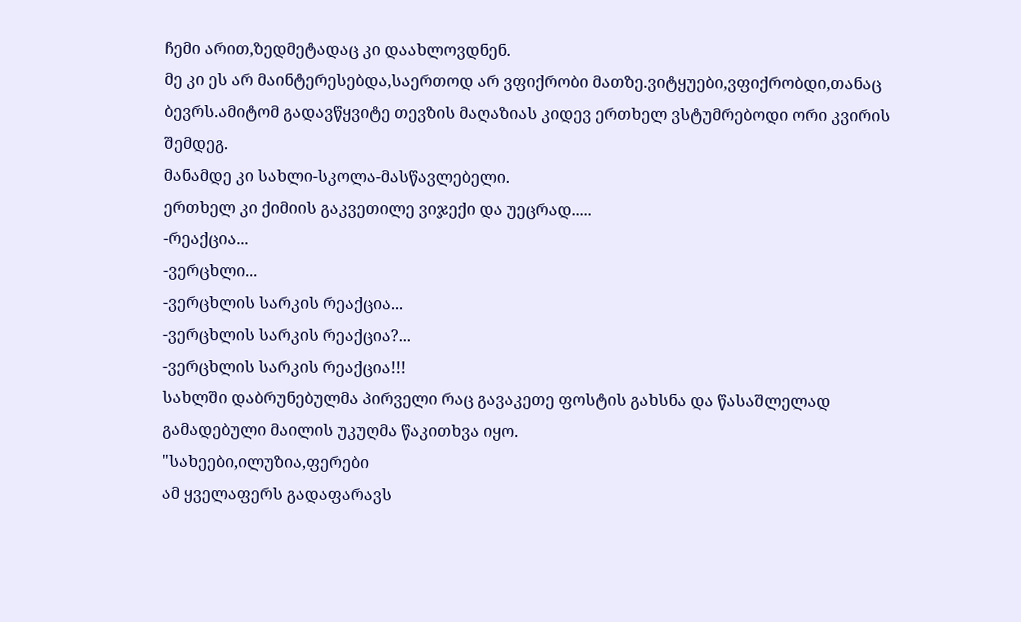ჩემი არით,ზედმეტადაც კი დაახლოვდნენ.
მე კი ეს არ მაინტერესებდა,საერთოდ არ ვფიქრობი მათზე.ვიტყუები,ვფიქრობდი,თანაც ბევრს.ამიტომ გადავწყვიტე თევზის მაღაზიას კიდევ ერთხელ ვსტუმრებოდი ორი კვირის შემდეგ.
მანამდე კი სახლი-სკოლა-მასწავლებელი.
ერთხელ კი ქიმიის გაკვეთილე ვიჯექი და უეცრად.....
-რეაქცია...
-ვერცხლი...
-ვერცხლის სარკის რეაქცია...
-ვერცხლის სარკის რეაქცია?...
-ვერცხლის სარკის რეაქცია!!!
სახლში დაბრუნებულმა პირველი რაც გავაკეთე ფოსტის გახსნა და წასაშლელად გამადებული მაილის უკუღმა წაკითხვა იყო.
"სახეები,ილუზია,ფერები
ამ ყველაფერს გადაფარავს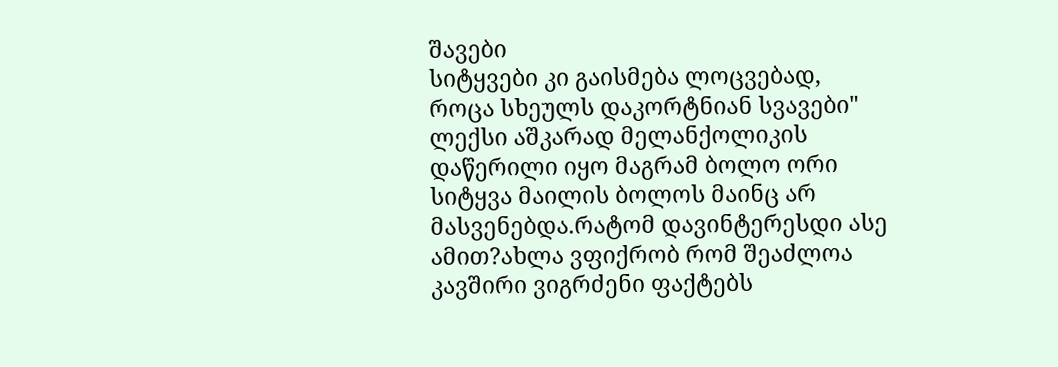შავები
სიტყვები კი გაისმება ლოცვებად,
როცა სხეულს დაკორტნიან სვავები"
ლექსი აშკარად მელანქოლიკის დაწერილი იყო მაგრამ ბოლო ორი სიტყვა მაილის ბოლოს მაინც არ მასვენებდა.რატომ დავინტერესდი ასე ამით?ახლა ვფიქრობ რომ შეაძლოა კავშირი ვიგრძენი ფაქტებს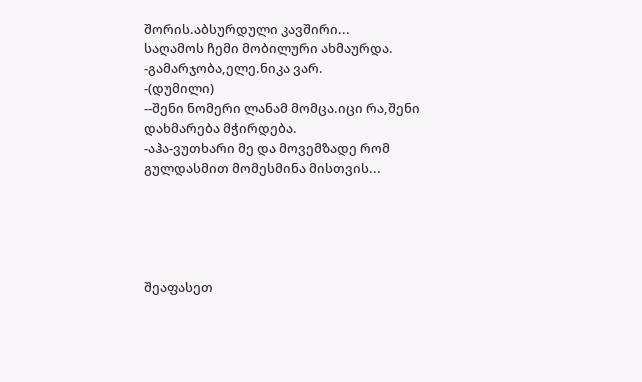შორის.აბსურდული კავშირი...
საღამოს ჩემი მობილური ახმაურდა.
-გამარჯობა,ელე.ნიკა ვარ.
-(დუმილი)
--შენი ნომერი ლანამ მომცა.იცი რა,შენი დახმარება მჭირდება.
-აჰა-ვუთხარი მე და მოვემზადე რომ გულდასმით მომესმინა მისთვის...





შეაფასეთ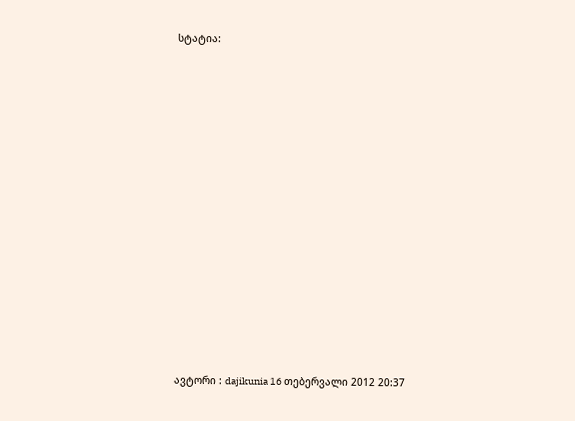სტატია:

















ავტორი : dajikunia 16 თებერვალი 2012 20:37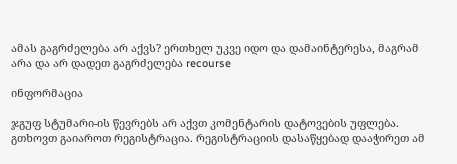ამას გაგრძელება არ აქვს? ერთხელ უკვე იდო და დამაინტერესა, მაგრამ არა და არ დადეთ გაგრძელება recourse

ინფორმაცია

ჯგუფ სტუმარი-ის წევრებს არ აქვთ კომენტარის დატოვების უფლება.
გთხოვთ გაიაროთ რეგისტრაცია. რეგისტრაციის დასაწყებად დააჭირეთ ამ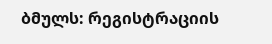ბმულს: რეგისტრაციის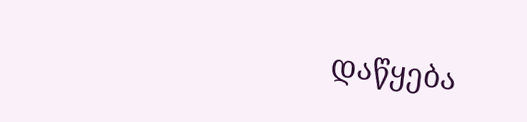დაწყება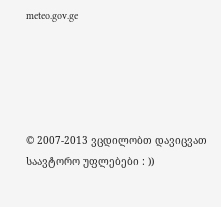meteo.gov.ge





© 2007-2013 ვცდილობთ დავიცვათ საავტორო უფლებები : ))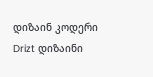დიზაინ კოდერი Drizt დიზაინი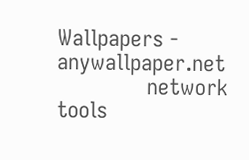Wallpapers - anywallpaper.net
               network tools